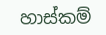හාස්කම්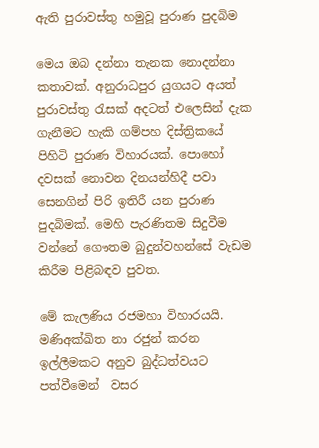ඇති පුරාවස්තු හමුවූ පුරාණ පුදබිම

මෙය ඔබ දන්නා තැනක නොදන්නා කතාවක්. අනුරාධපුර යුගයට අයත් පුරාවස්තු රැසක් අදටත් එලෙසින් දැක ගැනීමට හැකි ගම්පහ දිස්ත්‍රිකයේ පිහිටි පුරාණ විහාරයක්. පොහෝ දවසක් නොවන දිනයන්හිදී පවා සෙනගින් පිරි ඉතිරී යන පුරාණ පුදබිමක්. මෙහි පැරණිතම සිදුවීම වන්නේ ගෞතම බුදුන්වහන්සේ වැඩම කිරීම පිළිබඳව පුවත.

මේ කැලණිය රජමහා විහාරයයි. මණිඅක්ඛිත නා රජුන් කරන ඉල්ලීමකට අනුව බුද්ධත්වයට පත්වීමෙන්  වසර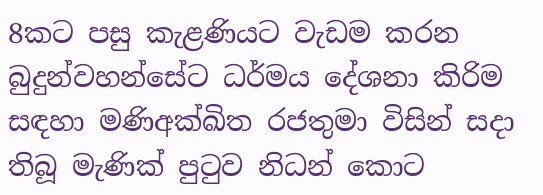8කට පසු කැළණියට වැඩම කරන  බුදුන්වහන්සේට ධර්මය දේශනා කිරිම සඳහා මණිඅක්ඛිත රජතුමා විසින් සදා තිබූ මැණික් පුටුව නිධන් කොට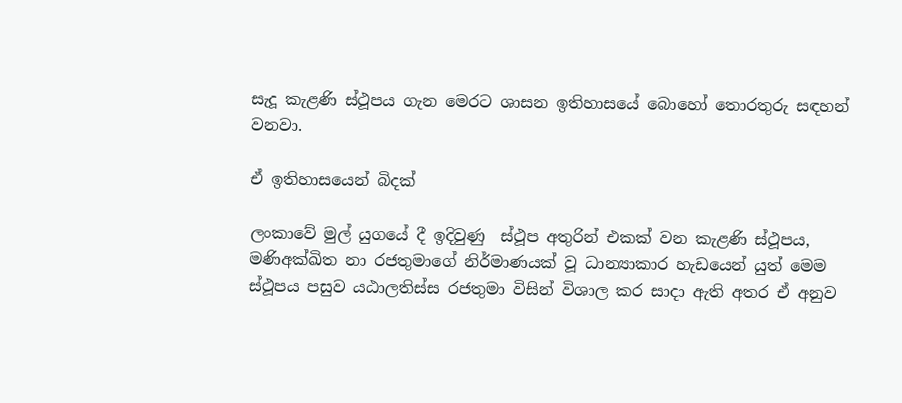සැදූ කැළණි ස්ථූපය ගැන මෙරට ශාසන ඉතිහාසයේ බොහෝ තොරතුරු සඳහන් වනවා.

ඒ ඉතිහාසයෙන් බිදක්

ලංකාවේ මුල් යුගයේ දී ඉදිවුණු  ස්ථූප අතුරින් එකක් වන කැළණි ස්ථූපය, මණිඅක්ඛිත නා රජතුමාගේ නිර්මාණයක් වූ ධාන්‍යාකාර හැඩයෙන් යුත් මෙම ස්ථූපය පසුව යඨාලතිස්ස රජතුමා විසින් විශාල කර සාදා ඇති අතර ඒ අනුව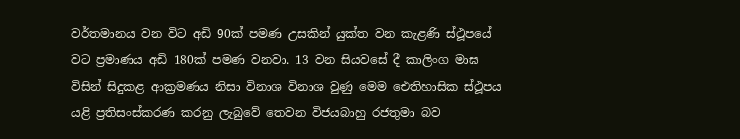වර්තමානය වන විට අඩි 90ක් පමණ උසකින් යුක්ත වන කැළණි ස්ථූපයේ වට ප්‍රමාණය අඩි 180ක් පමණ වනවා. 13 වන සියවසේ දී කාලිංග මාඝ විසින් සිදුකළ ආක්‍රමණය නිසා විනාශ විනාශ වුණු මෙම ඓතිහාසික ස්ථූපය යළි ප්‍රතිසංස්කරණ කරනු ලැබුවේ තෙවන විජයබාහු රජතුමා බව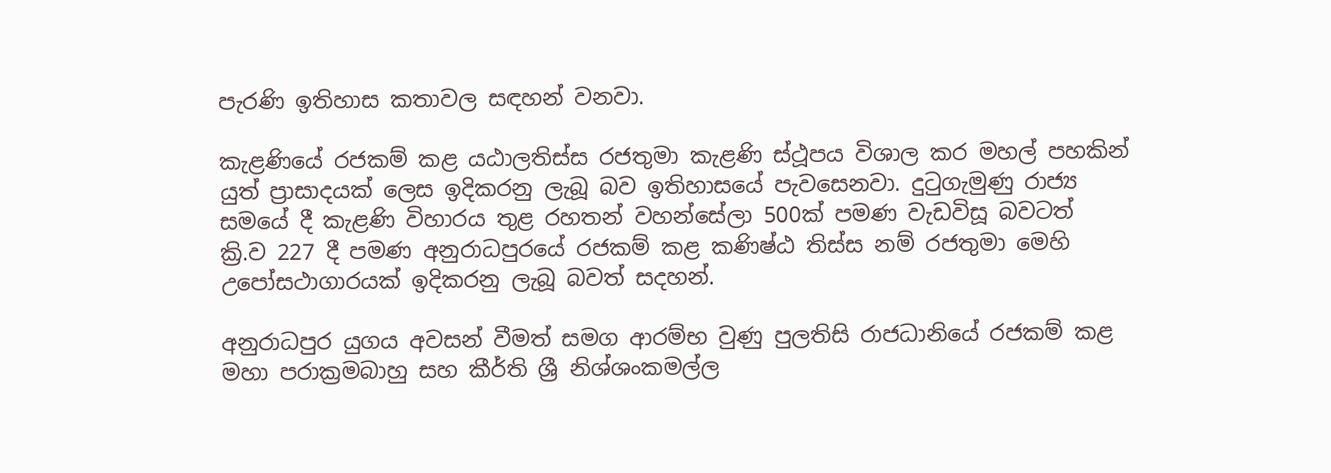පැරණි ඉතිහාස කතාවල සඳහන් වනවා.

කැළණියේ රජකම් කළ යඨාලතිස්ස රජතුමා කැළණි ස්ථූපය විශාල කර මහල් පහකින් යුත් ප්‍රාසාදයක් ලෙස ඉදිකරනු ලැබූ බව ඉතිහාසයේ පැවසෙනවා. දුටුගැමුණු රාජ්‍ය සමයේ දී කැළණි විහාරය තුළ රහතන් වහන්සේලා 500ක් පමණ වැඩවිසූ බවටත්
ක්‍රි.ව 227 දී පමණ අනුරාධපුරයේ රජකම් කළ කණිෂ්ඨ තිස්ස නම් රජතුමා මෙහි උපෝසථාගාරයක් ඉදිකරනු ලැබූ බවත් සදහන්.

අනුරාධපුර යුගය අවසන් වීමත් සමග ආරම්භ වුණු පුලතිසි රාජධානියේ රජකම් කළ මහා පරාක්‍රමබාහු සහ කීර්ති ශ්‍රී නිශ්ශංකමල්ල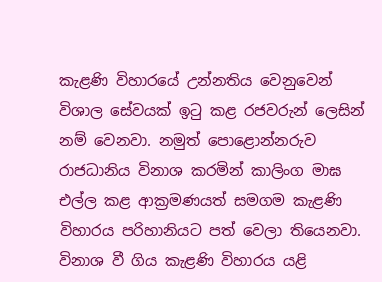කැළණි විහාරයේ උන්නතිය වෙනුවෙන් විශාල සේවයක් ඉටු කළ රජවරුන් ලෙසින් නම් වෙනවා. නමුත් පොළොන්නරුව රාජධානිය විනාශ කරමින් කාලිංග මාඝ එල්ල කළ ආක්‍රමණයත් සමගම කැළණි විහාරය පරිහානියට පත් වෙලා තියෙනවා. විනාශ වී ගිය කැළණි විහාරය යළි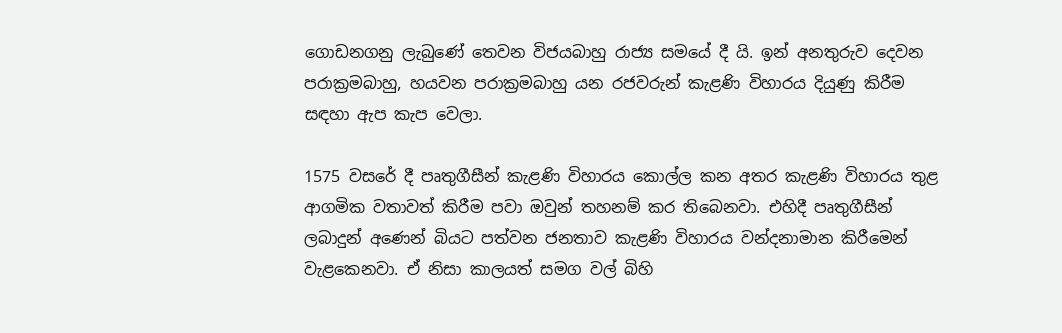ගොඩනගනු ලැබුණේ තෙවන විජයබාහු රාජ්‍ය සමයේ දී යි. ඉන් අනතුරුව දෙවන පරාක්‍රමබාහු, හයවන පරාක්‍රමබාහු යන රජවරුන් කැළණි විහාරය දියුණු කිරීම සඳහා ඇප කැප වෙලා.

1575 වසරේ දී පෘතුගීසීන් කැළණි විහාරය කොල්ල කන අතර කැළණි විහාරය තුළ ආගමික වතාවත් කිරීම පවා ඔවුන් තහනම් කර තිබෙනවා. එහිදී පෘතුගීසීන් ලබාදුන් අණෙන් බියට පත්වන ජනතාව කැළණි විහාරය වන්දනාමාන කිරීමෙන් වැළකෙනවා. ඒ නිසා කාලයත් සමග වල් බිහි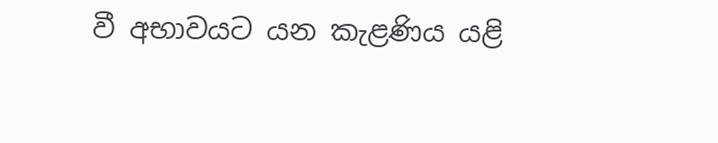වී අභාවයට යන කැළණිය යළි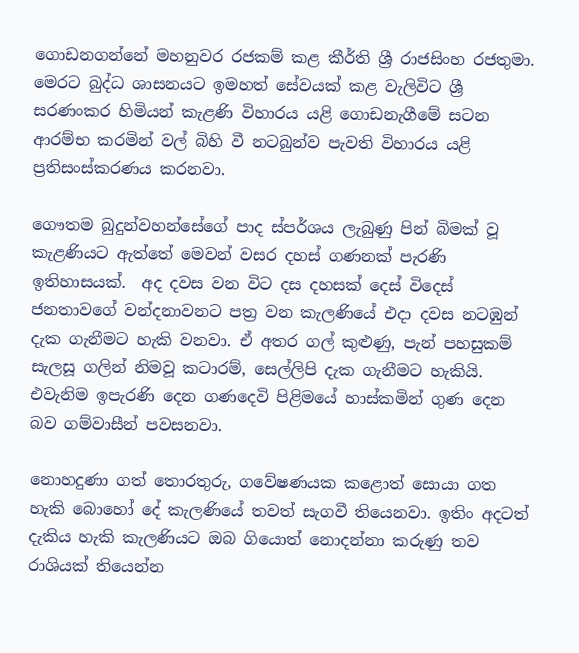ගොඩනගන්නේ මහනුවර රජකම් කළ කීර්ති ශ්‍රී රාජසිංහ රජතුමා. මෙරට බුද්ධ ශාසනයට ඉමහත් සේවයක් කළ වැලිවිට ශ්‍රී සරණංකර හිමියන් කැළණි විහාරය යළි ගොඩනැගීමේ සටන ආරම්භ කරමින් වල් බිහි වී නටබුන්ව පැවති විහාරය යළි ප්‍රතිසංස්කරණය කරනවා.

ගෞතම බුදුන්වහන්සේගේ පාද ස්පර්ශය ලැබුණු පින් බිමක් වූ කැළණියට ඇත්තේ මෙවන් වසර දහස් ගණනක් පැරණි ඉතිහාසයක්.  අද දවස වන විට දස දහසක් දෙස් විදෙස් ජනතාවගේ වන්දනාවනට පත්‍ර වන කැලණියේ එදා දවස නටඹුන් දැක ගැනීමට හැකි වනවා. ඒ අතර ගල් කුළුණු, පැන් පහසුකම් සැලසූ ගලින් නිමවූ කටාරම්, සෙල්ලිපි දැක ගැනීමට හැකියි. එවැනිම ඉපැරණි දෙන ගණදෙවි පිළිමයේ හාස්කමින් ගුණ දෙන බව ගම්වාසීන් පවසනවා.

නොහදුණා ගත් තොරතුරු, ගවේෂණයක කළොත් සොයා ගත හැකි බොහෝ දේ කැලණියේ තවත් සැගවී තියෙනවා. ඉතිං අදටත් දැකිය හැකි කැලණියට ඔබ ගියොත් නොදන්නා කරුණු තව රාශියක් තියෙන්න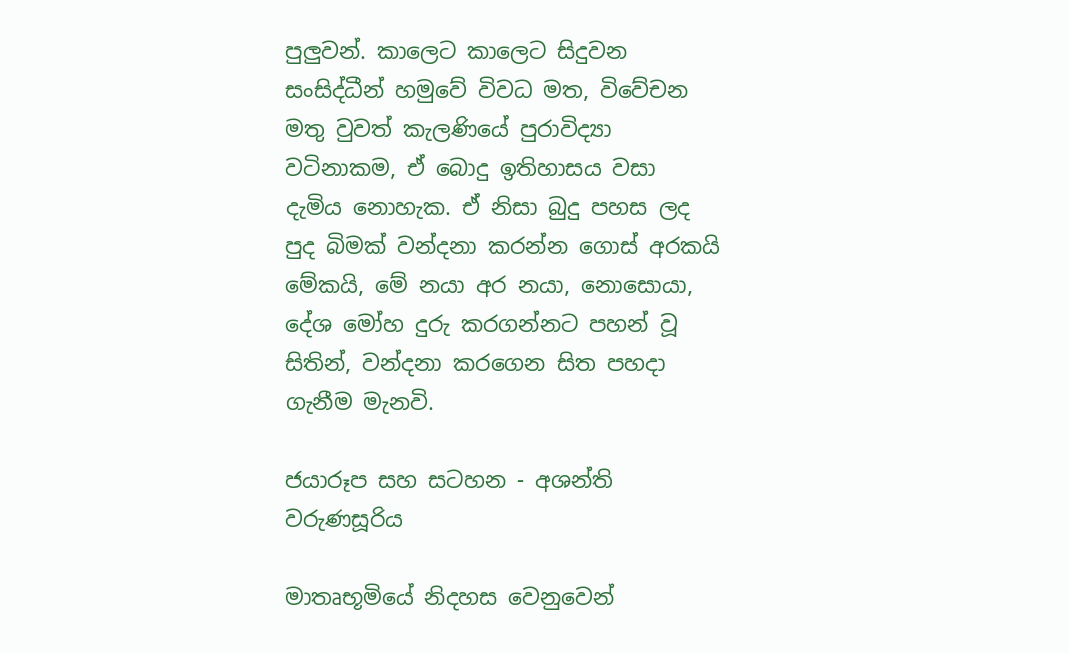පුලුවන්. කාලෙට කාලෙට සිදුවන සංසිද්ධීන් හමුවේ විවධ මත, විවේචන මතු වුවත් කැලණියේ පුරාවිද්‍යා වටිනාකම, ඒ බොදු ඉතිහාසය වසා දැමිය නොහැක. ඒ නිසා බුදු පහස ලද පුද බිමක් වන්දනා කරන්න ගොස් අරකයි මේකයි, මේ නයා අර නයා, නොසොයා, දේශ මෝහ දුරු කරගන්නට පහන් වූ සිතින්, වන්දනා කරගෙන සිත පහදා ගැනීම මැනවි.

ජයාරූප සහ සටහන - අශන්ති වරුණසූරිය

මාතෘභූමියේ නිදහස වෙනුවෙන්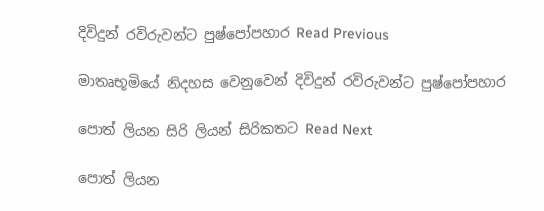දිවිදුන් රවිරුවන්ට පුෂ්පෝපහාර Read Previous

මාතෘභූමියේ නිදහස වෙනුවෙන් දිවිදුන් රවිරුවන්ට පුෂ්පෝපහාර

පොත් ලියන සිරි ලියන් සිරිකතට Read Next

පොත් ලියන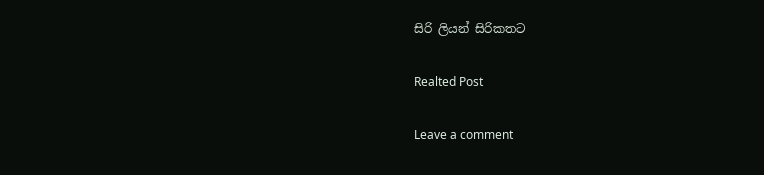සිරි ලියන් සිරිකතට

Realted Post

Leave a comment